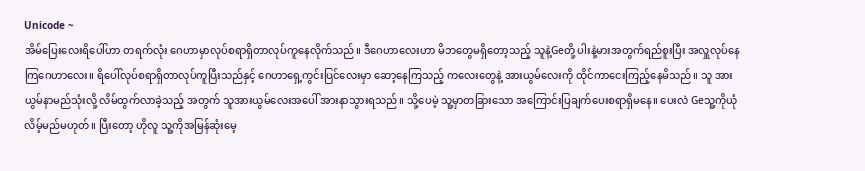Unicode ~
အိမ်ပြေးလေးရိပေါ်ဟာ တရက်လုံး ဂေဟာမှာလုပ်စရာရှိတာလုပ်ကူနေလိုက်သည်။ ဒီဂေဟာလေးဟာ မိဘတွေမရှိတော့သည့် သူနဲ့Geတို့ ပါးနဲ့မားအတွက်ရည်စူးပြီး အလှူလုပ်နေကြဂေဟာလေး။ ရိပေါ်လုပ်စရာရှိတာလုပ်ကူပြီးသည်နှင့် ဂေဟာရှေ့ကွင်းပြင်လေးမှာ ဆော့နေကြသည့် ကလေးတွေနဲ့ အားယွမ်လေးကို ထိုင်ကာငေးကြည့်နေမိသည်။ သူ အားယွမ်နာမည်သုံးလို့ လိမ်ထွက်လာခဲ့သည့် အတွက် သူအားယွမ်လေးအပေါ် အားနာသွားရသည်။ သို့ပေမဲ့ သူ့မှာတခြားသော အကြောင်းပြချက်ပေးစရာရှိမနေ။ ပေးလဲ Geသူ့ကိုယုံလိမ့်မည်မဟုတ်။ ပြီးတော့ ဟိုလူ သူ့ကိုအမြန်ဆုံးမေ့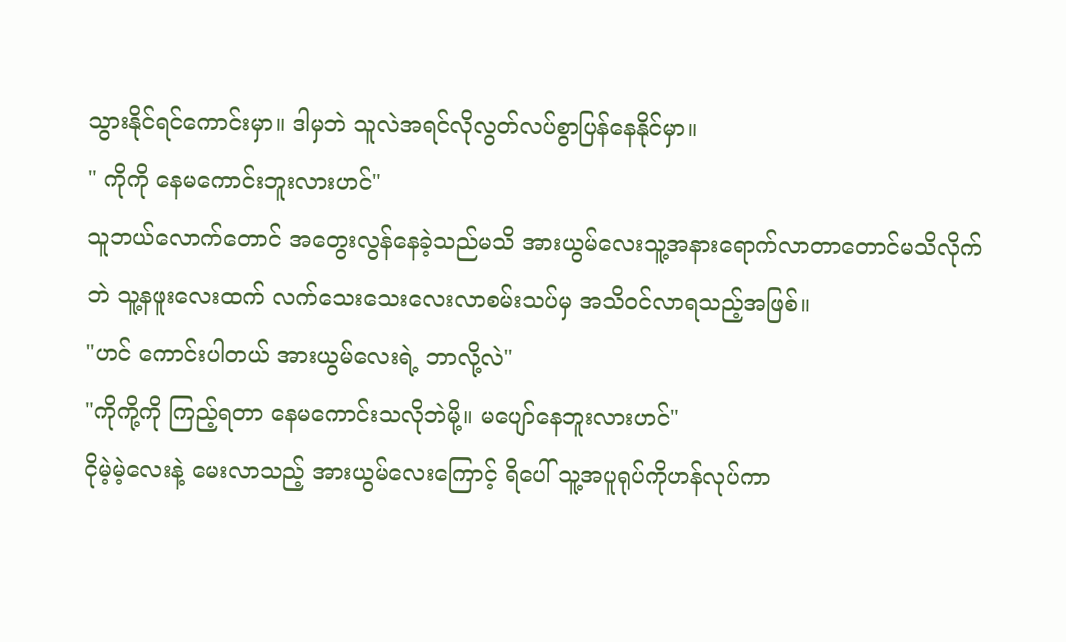သွားနိုင်ရင်ကောင်းမှာ။ ဒါမှဘဲ သူလဲအရင်လိုလွတ်လပ်စွာပြန်နေနိုင်မှာ။
" ကိုကို နေမကောင်းဘူးလားဟင်"
သူဘယ်လောက်တောင် အတွေးလွန်နေခဲ့သည်မသိ အားယွမ်လေးသူ့အနားရောက်လာတာတောင်မသိလိုက်ဘဲ သူ့နဖူးလေးထက် လက်သေးသေးလေးလာစမ်းသပ်မှ အသိဝင်လာရသည့်အဖြစ်။
"ဟင် ကောင်းပါတယ် အားယွမ်လေးရဲ့ ဘာလို့လဲ"
"ကိုကို့ကို ကြည့်ရတာ နေမကောင်းသလိုဘဲမို့။ မပျော်နေဘူးလားဟင်"
ငိုမဲ့မဲ့လေးနဲ့ မေးလာသည့် အားယွမ်လေးကြောင့် ရိပေါ် သူ့အပူရုပ်ကိုဟန်လုပ်ကာ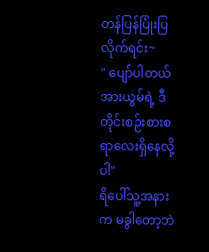တန်ပြန်ပြုံးပြလိုက်ရင်း~
" ပျော်ပါတယ် အားယွမ်ရဲ့ ဒီတိုင်းစဉ်းစားစရာလေးရှိနေလို့ပါ"
ရိပေါ်သူ့အနားက မခွါတော့ဘဲ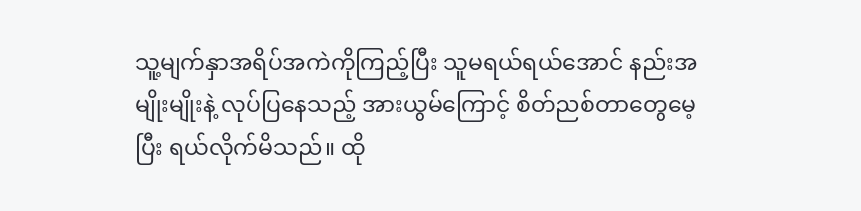သူ့မျက်နှာအရိပ်အကဲကိုကြည့်ပြီး သူမရယ်ရယ်အောင် နည်းအမျိုးမျိုးနဲ့ လုပ်ပြနေသည့် အားယွမ်ကြောင့် စိတ်ညစ်တာတွေမေ့ပြီး ရယ်လိုက်မိသည်။ ထို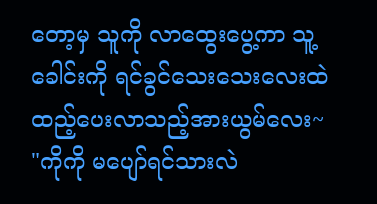တော့မှ သူကို လာထွေးပွေ့ကာ သူ့ခေါင်းကို ရင်ခွင်သေးသေးလေးထဲထည့်ပေးလာသည့်အားယွမ်လေး~
"ကိုကို မပျော်ရင်သားလဲ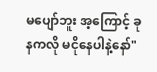မပျော်ဘူး အ့ကြောင့် ခုနကလို မငိုနေပါနဲ့နော်"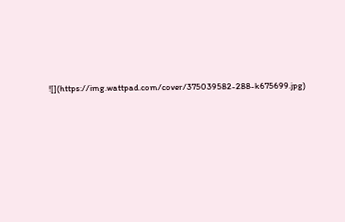![](https://img.wattpad.com/cover/375039582-288-k675699.jpg)